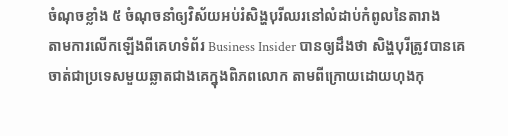ចំណុចខ្លាំង ៥ ចំណុចនាំឲ្យវិស័យអប់រំសិង្ហបុរីឈរនៅលំដាប់កំពូលនៃតារាង
តាមការលើកឡើងពីគេហទំព័រ Business Insider បានឲ្យដឹងថា សិង្ហបុរីត្រូវបានគេចាត់ជាប្រទេសមួយឆ្លាតជាងគេក្នុងពិភពលោក តាមពីក្រោយដោយហុងកុ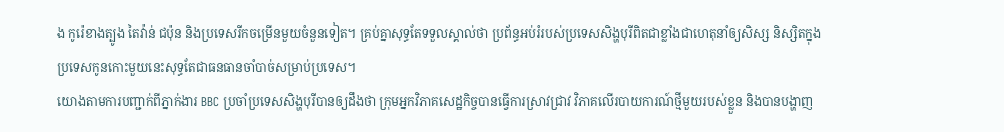ង កូរ៉េខាងត្បូង តៃវ៉ាន់ ជប៉ុន និងប្រទេសរីកចម្រើនមួយចំនួនទៀត។ គ្រប់គ្នាសុទ្ធតែទទួលស្គាល់ថា ប្រព័ន្ធអប់រំរបស់ប្រទេសសិង្ហបុរីពិតជាខ្លាំងជាហេតុនាំឲ្យសិស្ស និស្សិតក្នុងប្រទេសកូនកោះមួយនេះសុទ្ធតែជាធនធានចាំបាច់សម្រាប់ប្រទេស។
យោងតាមការបញ្ជាក់ពីភ្នាក់ងារ BBC ប្រចាំប្រទេសសិង្ហបុរីបានឲ្យដឹងថា ក្រុមអ្នកវិភាគសេដ្ឋកិច្ចបានធ្វើការស្រាវជ្រាវ វិភាគលើរបាយការណ៍ថ្មីមួយរបស់ខ្លួន និងបានបង្ហាញ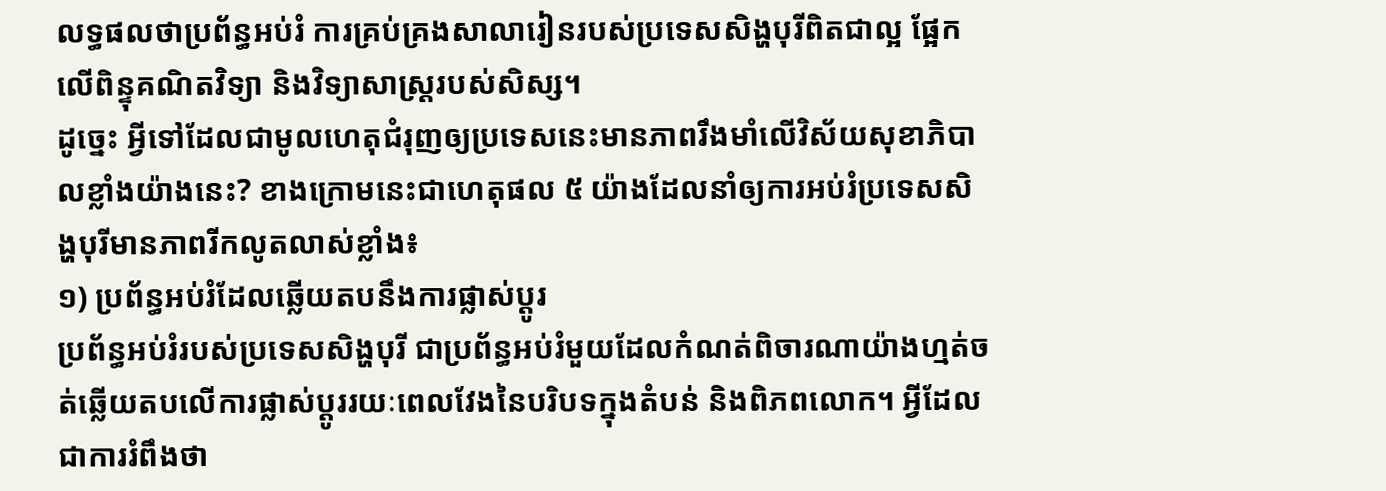លទ្ធផលថាប្រព័ន្ធអប់រំ ការគ្រប់គ្រងសាលារៀនរបស់ប្រទេសសិង្ហបុរីពិតជាល្អ ផ្អែកលើពិន្ទុគណិតវិទ្យា និងវិទ្យាសាស្រ្តរបស់សិស្ស។
ដូច្នេះ អ្វីទៅដែលជាមូលហេតុជំរុញឲ្យប្រទេសនេះមានភាពរឹងមាំលើវិស័យសុខាភិបាលខ្លាំងយ៉ាងនេះ? ខាងក្រោមនេះជាហេតុផល ៥ យ៉ាងដែលនាំឲ្យការអប់រំប្រទេសសិង្ហបុរីមានភាពរីកលូតលាស់ខ្លាំង៖
១) ប្រព័ន្ធអប់រំដែលឆ្លើយតបនឹងការផ្លាស់ប្តូរ
ប្រព័ន្ធអប់រំរបស់ប្រទេសសិង្ហបុរី ជាប្រព័ន្ធអប់រំមួយដែលកំណត់ពិចារណាយ៉ាងហ្មត់ចត់ឆ្លើយតបលើការផ្លាស់ប្តូររយៈពេលវែងនៃបរិបទក្នុងតំបន់ និងពិភពលោក។ អ្វីដែលជាការរំពឹងថា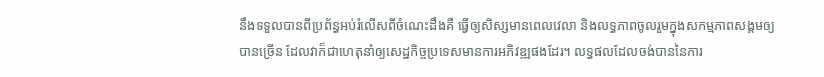នឹងទទួលបានពីប្រព័ន្ធអប់រំលើសពីចំណេះដឹងគឺ ធ្វើឲ្យសិស្សមានពេលវេលា និងលទ្ធភាពចូលរួមក្នុងសកម្មភាពសង្គមឲ្យបានច្រើន ដែលវាក៏ជាហេតុនាំឲ្យសេដ្ឋកិច្ចប្រទេសមានការអភិវឌ្ឍផងដែរ។ លទ្ធផលដែលចង់បាននៃការ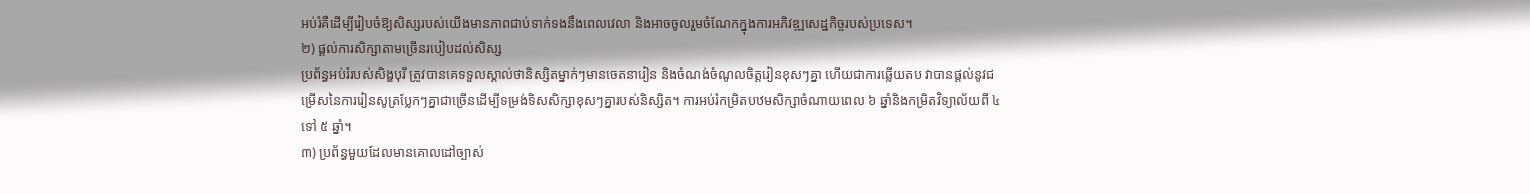អប់រំគឺដើម្បីរៀបចំឱ្យសិស្សរបស់យើងមានភាពជាប់ទាក់ទងនឹងពេលវេលា និងអាចចូលរួមចំណែកក្នុងការអភិវឌ្ឍសេដ្ឋកិច្ចរបស់ប្រទេស។
២) ផ្តល់ការសិក្សាតាមច្រើនរបៀបដល់សិស្ស
ប្រព័ន្ធអប់រំរបស់សិង្ហបុរី ត្រូវបានគេទទួលស្គាល់ថានិស្សិតម្នាក់ៗមានចេតនារៀន និងចំណង់ចំណូលចិត្តរៀនខុសៗគ្នា ហើយជាការឆ្លើយតប វាបានផ្តល់នូវជម្រើសនៃការរៀនសូត្រប្លែកៗគ្នាជាច្រើនដើម្បីទម្រង់ទិសសិក្សាខុសៗគ្នារបស់និស្សិត។ ការអប់រំកម្រិតបឋមសិក្សាចំណាយពេល ៦ ឆ្នាំនិងកម្រិតវិទ្យាល័យពី ៤ ទៅ ៥ ឆ្នាំ។
៣) ប្រព័ន្ធមួយដែលមានគោលដៅច្បាស់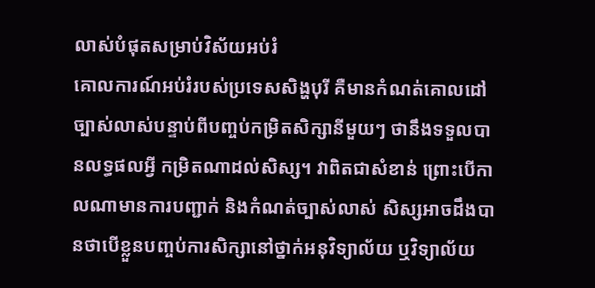លាស់បំផុតសម្រាប់វិស័យអប់រំ
គោលការណ៍អប់រំរបស់ប្រទេសសិង្ហបុរី គឺមានកំណត់គោលដៅច្បាស់លាស់បន្ទាប់ពីបញ្ចប់កម្រិតសិក្សានីមួយៗ ថានឹងទទួលបានលទ្ធផលអ្វី កម្រិតណាដល់សិស្ស។ វាពិតជាសំខាន់ ព្រោះបើកាលណាមានការបញ្ជាក់ និងកំណត់ច្បាស់លាស់ សិស្សអាចដឹងបានថាបើខ្លួនបញ្ចប់ការសិក្សានៅថ្នាក់អនុវិទ្យាល័យ ឬវិទ្យាល័យ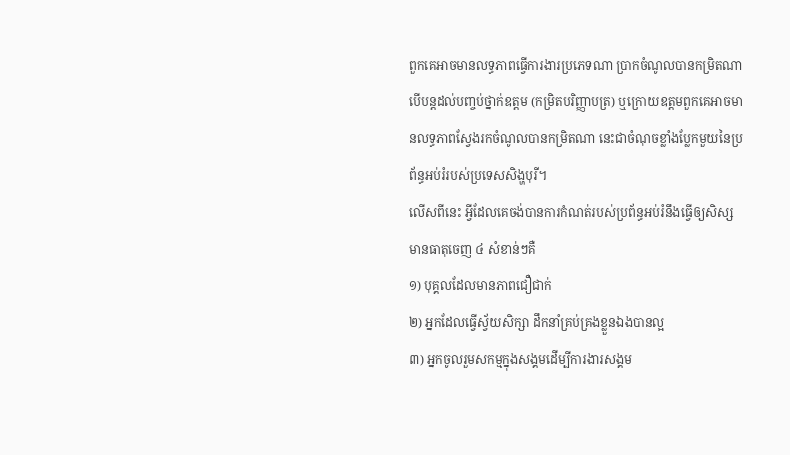ពួកគេអាចមានលទ្ធភាពធ្វើការងារប្រភេទណា ប្រាកចំណូលបានកម្រិតណា បើបន្តដល់បញ្ចប់ថ្នាក់ឧត្តម (កម្រិតបរិញ្ញាបត្រ) ឬក្រោយឧត្តមពួកគេអាចមានលទ្ធភាពស្វែងរកចំណូលបានកម្រិតណា នេះជាចំណុចខ្លាំងប្លែកមួយនៃប្រព័ន្ធអប់រំរបស់ប្រទេសសិង្ហបុរី។
លើសពីនេះ អ្វីដែលគេចង់បានការកំណត់របស់ប្រព័ន្ធអប់រំនឹងធ្វើឲ្យសិស្សមានធាតុចេញ ៤ សំខាន់ៗគឺ
១) បុគ្គលដែលមានភាពជឿជាក់
២) អ្នកដែលធ្វើស្វ័យសិក្សា ដឹកនាំគ្រប់គ្រងខ្លួនឯងបានល្អ
៣) អ្នកចូលរួមសកម្មក្នុងសង្គមដើម្បីការងារសង្គម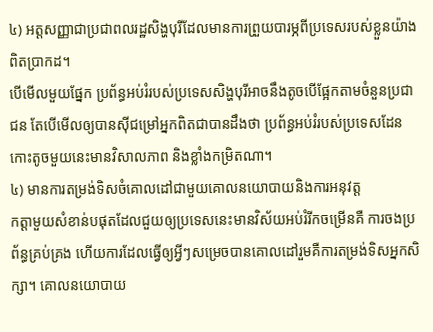៤) អត្តសញ្ញាជាប្រជាពលរដ្ឋសិង្ហបុរីដែលមានការព្រួយបារម្ភពីប្រទេសរបស់ខ្លួនយ៉ាងពិតប្រាកដ។
បើមើលមួយផ្នែក ប្រព័ន្ធអប់រំរបស់ប្រទេសសិង្ហបុរីអាចនឹងតូចបើផ្អែកតាមចំនួនប្រជាជន តែបើមើលឲ្យបានស៊ីជម្រៅអ្នកពិតជាបានដឹងថា ប្រព័ន្ធអប់រំរបស់ប្រទេសដែនកោះតូចមួយនេះមានវិសាលភាព និងខ្លាំងកម្រិតណា។
៤) មានការតម្រង់ទិសចំគោលដៅជាមួយគោលនយោបាយនិងការអនុវត្ត
កត្តាមួយសំខាន់បផុតដែលជួយឲ្យប្រទេសនេះមានវិស័យអប់រំរីកចម្រើនគឺ ការចងប្រព័ន្ធគ្រប់គ្រង ហើយការដែលធ្វើឲ្យអ្វីៗសម្រេចបានគោលដៅរួមគឺការតម្រង់ទិសអ្នកសិក្សា។ គោលនយោបាយ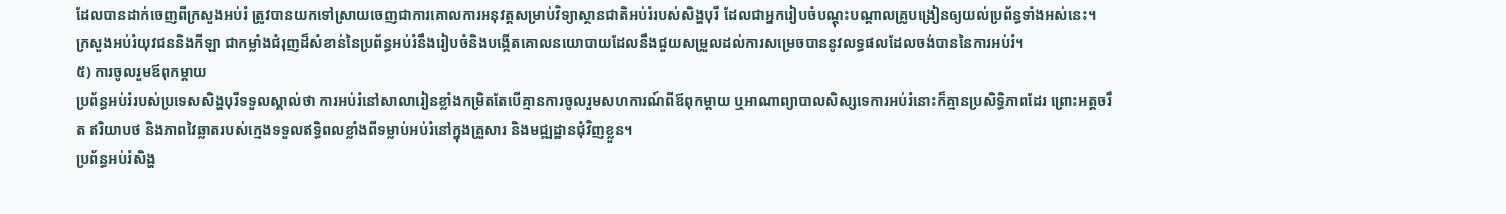ដែលបានដាក់ចេញពីក្រសួងអប់រំ ត្រូវបានយកទៅស្រាយចេញជាការគោលការអនុវត្តសម្រាប់វិទ្យាស្ថានជាតិអប់រំរបស់សិង្ហបុរី ដែលជាអ្នករៀបចំបណ្ដុះបណ្ដាលគ្រូបង្រៀនឲ្យយល់ប្រព័ន្ធទាំងអស់នេះ។
ក្រសួងអប់រំយុវជននិងកីឡា ជាកម្លាំងជំរុញដ៏សំខាន់នៃប្រព័ន្ធអប់រំនឹងរៀបចំនិងបង្កើតគោលនយោបាយដែលនឹងជួយសម្រួលដល់ការសម្រេចបាននូវលទ្ធផលដែលចង់បាននៃការអប់រំ។
៥) ការចូលរួមឪពុកម្តាយ
ប្រព័ន្ធអប់រំរបស់ប្រទេសសិង្ហបុរីទទួលស្គាល់ថា ការអប់រំនៅសាលារៀនខ្លាំងកម្រិតតែបើគ្មានការចូលរួមសហការណ៍ពីឪពុកម្តាយ ឬអាណាព្យាបាលសិស្សទេការអប់រំនោះក៏គ្មានប្រសិទ្ធិភាពដែរ ព្រោះអត្តចរឹត ឥរិយាបថ និងភាពវៃឆ្លាតរបស់ក្មេងទទួលឥទ្ធិពលខ្លាំងពីទម្លាប់អប់រំនៅក្នុងគ្រួសារ និងមជ្ឍដ្ឋានជុំវិញខ្លួន។
ប្រព័ន្ធអប់រំសិង្ហ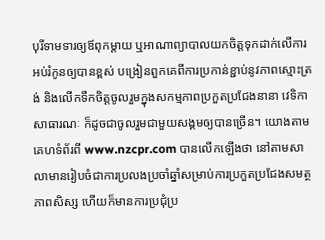បុរីទាមទារឲ្យឪពុកម្តាយ ឬអាណាព្យាបាលយកចិត្តទុកដាក់លើការអប់រំកូនឲ្យបានខ្ពស់ បង្រៀនពួកគេពីការប្រកាន់ខ្ជាប់នូវភាពស្មោះត្រង់ និងលើកទឹកចិត្តចូលរួមក្នុងសកម្មភាពប្រកួតប្រជែងនានា វេទិកាសាធារណៈ ក៏ដូចជាចូលរួមជាមួយសង្គមឲ្យបានច្រើន។ យោងតាមគេហទំព័រពី www.nzcpr.com បានលើកឡើងថា នៅតាមសាលាមានរៀបចំជាការប្រលងប្រចាំឆ្នាំសម្រាប់ការប្រកួតប្រជែងសមត្ថភាពសិស្ស ហើយក៏មានការប្រជុំប្រ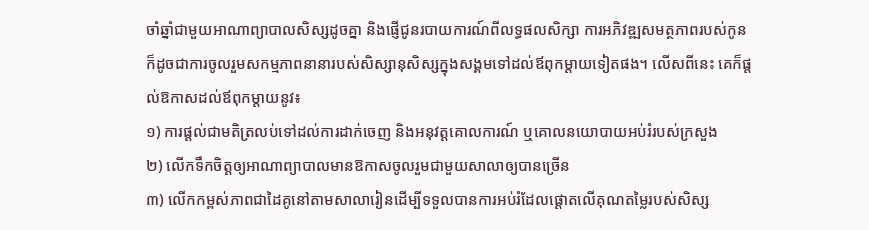ចាំឆ្នាំជាមួយអាណាព្យាបាលសិស្សដូចគ្នា និងផ្ញើជូនរបាយការណ៍ពីលទ្ធផលសិក្សា ការអភិវឌ្ឍសមត្ថភាពរបស់កូន ក៏ដូចជាការចូលរួមសកម្មភាពនានារបស់សិស្សានុសិស្សក្នុងសង្គមទៅដល់ឪពុកម្តាយទៀតផង។ លើសពីនេះ គេក៏ផ្តល់ឱកាសដល់ឪពុកម្តាយនូវ៖
១) ការផ្តល់ជាមតិត្រលប់ទៅដល់ការដាក់ចេញ និងអនុវត្តគោលការណ៍ ឬគោលនយោបាយអប់រំរបស់ក្រសួង
២) លើកទឹកចិត្តឲ្យអាណាព្យាបាលមានឱកាសចូលរួមជាមួយសាលាឲ្យបានច្រើន
៣) លើកកម្ពស់ភាពជាដៃគូនៅតាមសាលារៀនដើម្បីទទួលបានការអប់រំដែលផ្តោតលើគុណតម្លៃរបស់សិស្ស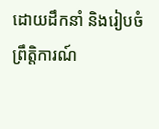ដោយដឹកនាំ និងរៀបចំព្រឹត្តិការណ៍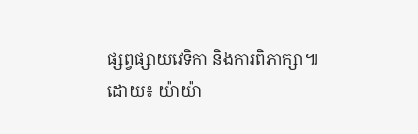ផ្សព្វផ្សាយវេទិកា និងការពិភាក្សា៕
ដោយ៖ យ៉ាយ៉ា